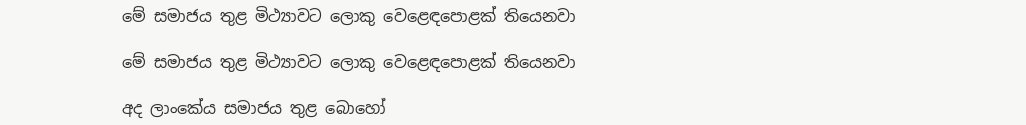මේ සමාජය තුළ මිථ්‍යාවට ලොකු වෙළෙඳපොළක් තියෙනවා

මේ සමාජය තුළ මිථ්‍යාවට ලොකු වෙළෙඳපොළක් තියෙනවා

අද ලාංකේය සමාජය තුළ බොහෝ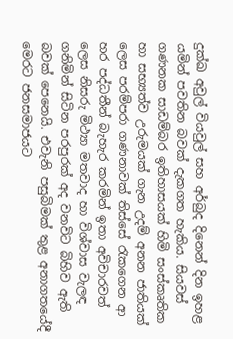දුක්ඛ අවුල් වියවුල් සහ අර්බුද දිනෙන් දින ඉහළ යමින් පවතින බවක් දැකගත හැකිය. සියවස් ගණනක සාඩම්බර ඉතිහාසයක් හිමි සංස්කෘතික හා සභ්‍යත්ව උරුමයක් ගැන උදම් අනන ජාතියක් ලෙස පරම්පරා ගණනාවක් තිස්සේ රැකගෙන ආ හර පද්ධතීන් බැහැර කරමින් ඉතා අවිචාරවත් ලෙස නිසරු මිථ්‍යා මතවාද හා විශ්වාස වැලඳ ගනිමින් සිටින පරපුරක් අද වනවිට බිහිව ඇති බවක් පෙනෙයි. එවැනි පසුබිමක් තුළ අනාගතයේදී මෙරට ජනසමාජයට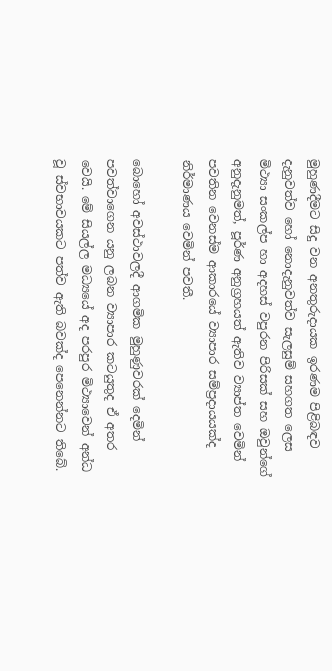මුහුණදීමට සිදු වන අනතුරුදායක ඉරණම පිළිබඳව දැනුවත්ව හෝ නොදැනුවත්ව සැලසුම් සහගත ලෙස මිථ්‍යා සංකල්ප හා අදහස් වපුරන පිරිසක් සහ ඔවුන්ගේ අනුදැනුමත්, පූර්ණ අනුග්‍රහයත් ඇතිව ව්‍යාප්ත වෙමින් පවතින වෙනස්ම ආකාරයේ ව්‍යාපාර සම්ප්‍රදායයක්ද නිර්මාණය වෙමින් පවතී.

බොහෝ අවස්ථාවලදී ආගමික මුහුණුවරක් දෙමින් පවත්වාගෙන යනු ලබන ව්‍යාපාර කටයුතුද ඒ අතර වෙයි. මේ සියල්ල මධ්‍යයේ අද පරපුර මිථ්‍යාවෙන් අන්ධ වූ ස්වභාවයකට පත්ව ඇති බවක්ද පෙනෙන්නට තිබේ.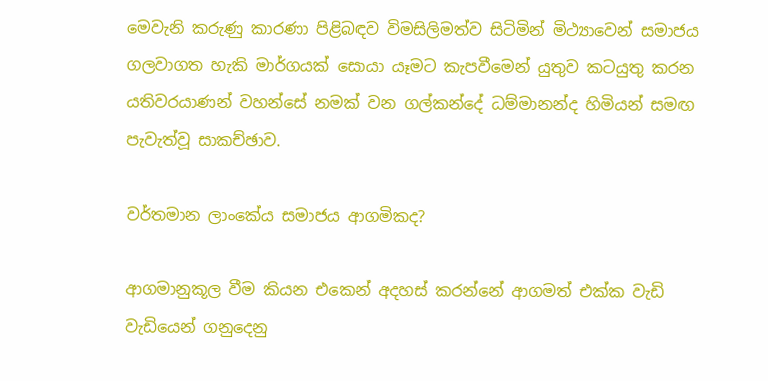මෙවැනි කරුණු කාරණා පිළිබඳව විමසිලිමත්ව සිටිමින් මිථ්‍යාවෙන් සමාජය ගලවාගත හැකි මාර්ගයක් සොයා යෑමට කැපවීමෙන් යුතුව කටයුතු කරන යතිවරයාණන් වහන්සේ නමක් වන ගල්කන්දේ ධම්මානන්ද හිමියන් සමඟ පැවැත්වූ සාකච්ඡාව.

වර්තමාන ලාංකේය සමාජය ආගමිකද?

ආගමානුකූල වීම කියන එකෙන් අදහස් කරන්නේ ආගමත් එක්ක වැඩි වැඩියෙන් ගනුදෙනු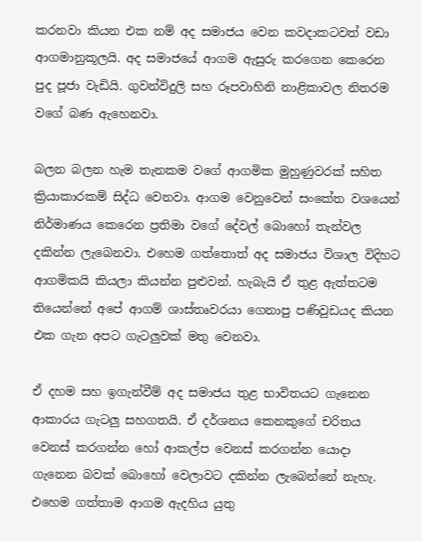කරනවා කියන එක නම් අද සමාජය වෙන කවදාකටවත් වඩා ආගමානුකූලයි. අද සමාජයේ ආගම ඇසුරු කරගෙන කෙරෙන පුද පූජා වැඩියි. ගුවන්විදුලි සහ රූපවාහිනි නාළිකාවල නිතරම වගේ බණ ඇහෙනවා.

බලන බලන හැම තැනකම වගේ ආගමික මුහුණුවරක් සහිත ක්‍රියාකාරකම් සිද්ධ වෙනවා. ආගම වෙනුවෙන් සංකේත වශයෙන් නිර්මාණය කෙරෙන ප්‍රතිමා වගේ දේවල් බොහෝ තැන්වල දකින්න ලැබෙනවා. එහෙම ගත්තොත් අද සමාජය විශාල විදිහට ආගමිකයි කියලා කියන්න පුළුවන්. හැබැයි ඒ තුළ ඇත්තටම තියෙන්නේ අපේ ආගම් ශාස්තෘවරයා ගෙනාපු පණිවුඩයද කියන එක ගැන අපට ගැටලුවක් මතු වෙනවා.

ඒ දහම සහ ඉගැන්වීම් අද සමාජය තුළ භාවිතයට ගැනෙන ආකාරය ගැටලු සහගතයි. ඒ දර්ශනය කෙනකුගේ චරිතය වෙනස් කරගන්න හෝ ආකල්ප වෙනස් කරගන්න යොදා ගැනෙන බවක් බොහෝ වෙලාවට දකින්න ලැබෙන්නේ නැහැ. එහෙම ගත්තාම ආගම ඇදහිය යුතු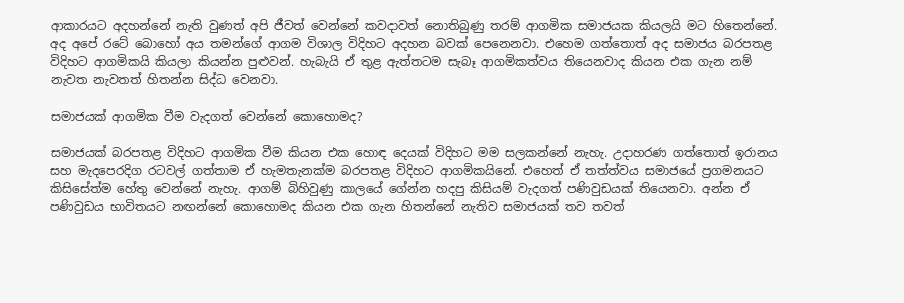ආකාරයට අදහන්නේ නැති වුණත් අපි ජීවත් වෙන්නේ කවදාවත් නොතිබුණු තරම් ආගමික සමාජයක කියලයි මට හිතෙන්නේ. අද අපේ රටේ බොහෝ අය තමන්ගේ ආගම විශාල විදිහට අදහන බවක් පෙනෙනවා. එහෙම ගත්තොත් අද සමාජය බරපතළ විදිහට ආගමිකයි කියලා කියන්න පුළුවන්. හැබැයි ඒ තුළ ඇත්තටම සැබෑ ආගමිකත්වය තියෙනවාද කියන එක ගැන නම් නැවත නැවතත් හිතන්න සිද්ධ වෙනවා.

සමාජයක් ආගමික වීම වැදගත් වෙන්නේ කොහොමද?

සමාජයක් බරපතළ විදිහට ආගමික වීම කියන එක හොඳ දෙයක් විදිහට මම සලකන්නේ නැහැ. උදාහරණ ගත්තොත් ඉරානය සහ මැදපෙරදිග රටවල් ගත්තාම ඒ හැමතැනක්ම බරපතළ විදිහට ආගමිකයිනේ. එහෙත් ඒ තත්ත්වය සමාජයේ ප්‍රගමනයට කිසිසේත්ම හේතු වෙන්නේ නැහැ. ආගම් බිහිවුණු කාලයේ ගේන්න හදපු කිසියම් වැදගත් පණිවුඩයක් තියෙනවා. අන්න ඒ පණිවුඩය භාවිතයට නඟන්නේ කොහොමද කියන එක ගැන හිතන්නේ නැතිව සමාජයක් තව තවත්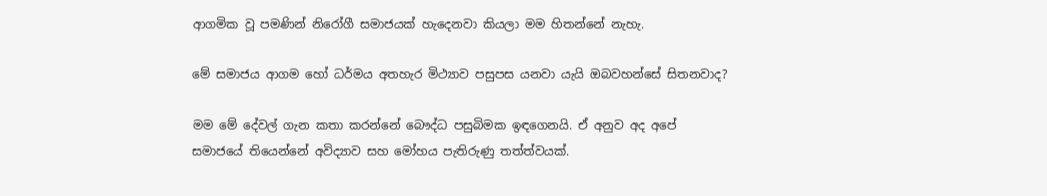ආගමික වූ පමණින් නිරෝගී සමාජයක් හැදෙනවා කියලා මම හිතන්නේ නැහැ.

මේ සමාජය ආගම හෝ ධර්මය අතහැර මිථ්‍යාව පසුපස යනවා යැයි ඔබවහන්සේ සිතනවාද?

මම මේ දේවල් ගැන කතා කරන්නේ බෞද්ධ පසුබිමක ඉඳගෙනයි. ඒ අනුව අද අපේ සමාජයේ තියෙන්නේ අවිද්‍යාව සහ මෝහය පැතිරුණු තත්ත්වයක්.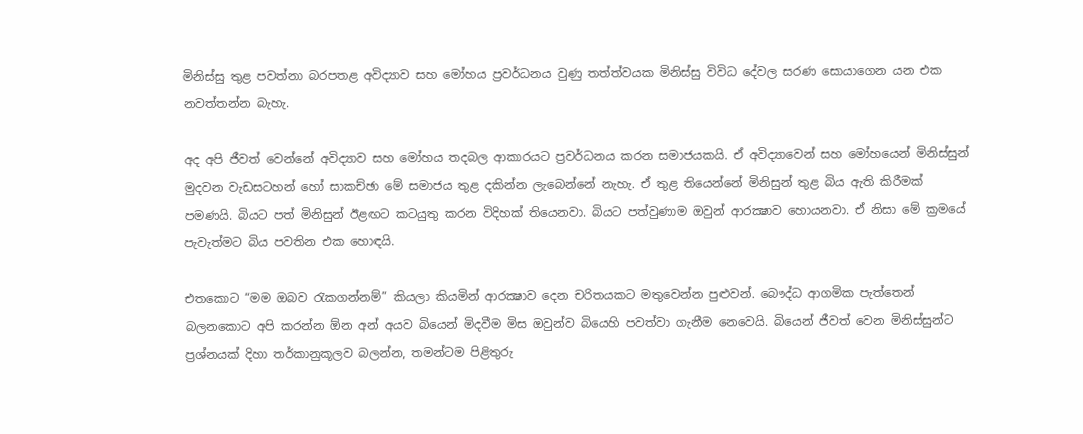මිනිස්සු තුළ පවත්නා බරපතළ අවිද්‍යාව සහ මෝහය ප්‍රවර්ධනය වුණු තත්ත්වයක මිනිස්සු විවිධ දේවල සරණ සොයාගෙන යන එක නවත්තන්න බැහැ.

අද අපි ජීවත් වෙන්නේ අවිද්‍යාව සහ මෝහය තදබල ආකාරයට ප්‍රවර්ධනය කරන සමාජයකයි. ඒ අවිද්‍යාවෙන් සහ මෝහයෙන් මිනිස්සුන් මුදවන වැඩසටහන් හෝ සාකච්ඡා මේ සමාජය තුළ දකින්න ලැබෙන්නේ නැහැ. ඒ තුළ තියෙන්නේ මිනිසුන් තුළ බිය ඇති කිරීමක් පමණයි. බියට පත් මිනිසුන් ඊළඟට කටයුතු කරන විදිහක් තියෙනවා. බියට පත්වුණාම ඔවුන් ආරක්‍ෂාව හොයනවා. ඒ නිසා මේ ක්‍රමයේ පැවැත්මට බිය පවතින එක හොඳයි.

එතකොට “මම ඔබව රැකගන්නම්” කියලා කියමින් ආරක්‍ෂාව දෙන චරිතයකට මතුවෙන්න පුළුවන්. බෞද්ධ ආගමික පැත්තෙන් බලනකොට අපි කරන්න ඕන අන් අයව බියෙන් මිදවීම මිස ඔවුන්ව බියෙහි පවත්වා ගැනීම නෙවෙයි. බියෙන් ජීවත් වෙන මිනිස්සුන්ට ප්‍රශ්නයක් දිහා තර්කානුකූලව බලන්න, තමන්ටම පිළිතුරු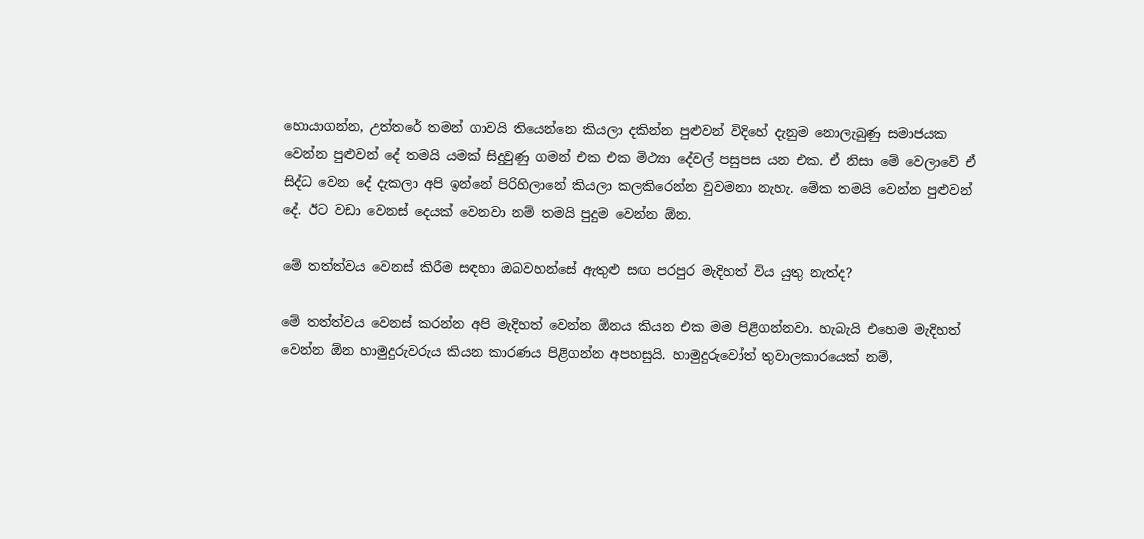හොයාගන්න, උත්තරේ තමන් ගාවයි තියෙන්නෙ කියලා දකින්න පුළුවන් විදිහේ දැනුම නොලැබුණු සමාජයක වෙන්න පුළුවන් දේ තමයි යමක් සිදුවුණු ගමන් එක එක මිථ්‍යා දේවල් පසුපස යන එක. ඒ නිසා මේ වෙලාවේ ඒ සිද්ධ වෙන දේ දැකලා අපි ඉන්නේ පිරිහිලානේ කියලා කලකිරෙන්න වුවමනා නැහැ. මේක තමයි වෙන්න පුළුවන් දේ. ඊට වඩා වෙනස් දෙයක් වෙනවා නම් තමයි පුදුම වෙන්න ඕන.

මේ තත්ත්වය වෙනස් කිරීම සඳහා ඔබවහන්සේ ඇතුළු සඟ පරපුර මැදිහත් විය යුතු නැත්ද?

මේ තත්ත්වය වෙනස් කරන්න අපි මැදිහත් වෙන්න ඕනය කියන එක මම පිළිගන්නවා. හැබැයි එහෙම මැදිහත් වෙන්න ඕන හාමුදුරුවරුය කියන කාරණය පිළිගන්න අපහසුයි. හාමුදුරුවෝත් තුවාලකාරයෙක් නම්,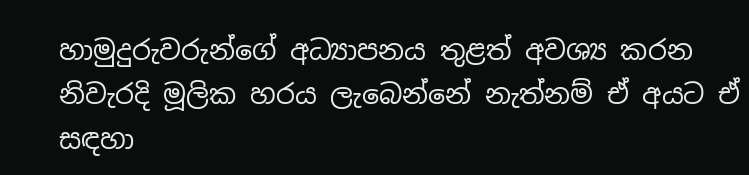හාමුදුරුවරුන්ගේ අධ්‍යාපනය තුළත් අවශ්‍ය කරන නිවැරදි මූලික හරය ලැබෙන්නේ නැත්නම් ඒ අයට ඒ සඳහා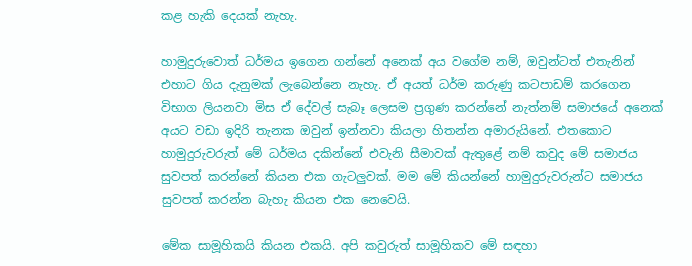කළ හැකි දෙයක් නැහැ.

හාමුදුරුවොත් ධර්මය ඉගෙන ගන්නේ අනෙක් අය වගේම නම්, ඔවුන්ටත් එතැනින් එහාට ගිය දැනුමක් ලැබෙන්නෙ නැහැ. ඒ අයත් ධර්ම කරුණු කටපාඩම් කරගෙන විභාග ලියනවා මිස ඒ දේවල් සැබෑ ලෙසම ප්‍රගුණ කරන්නේ නැත්නම් සමාජයේ අනෙක් අයට වඩා ඉදිරි තැනක ඔවුන් ඉන්නවා කියලා හිතන්න අමාරුයිනේ. එතකොට හාමුදුරුවරුත් මේ ධර්මය දකින්නේ එවැනි සීමාවක් ඇතුළේ නම් කවුද මේ සමාජය සුවපත් කරන්නේ කියන එක ගැටලුවක්. මම මේ කියන්නේ හාමුදුරුවරුන්ට සමාජය සුවපත් කරන්න බැහැ කියන එක නෙවෙයි.

මේක සාමූහිකයි කියන එකයි. අපි කවුරුත් සාමූහිකව මේ සඳහා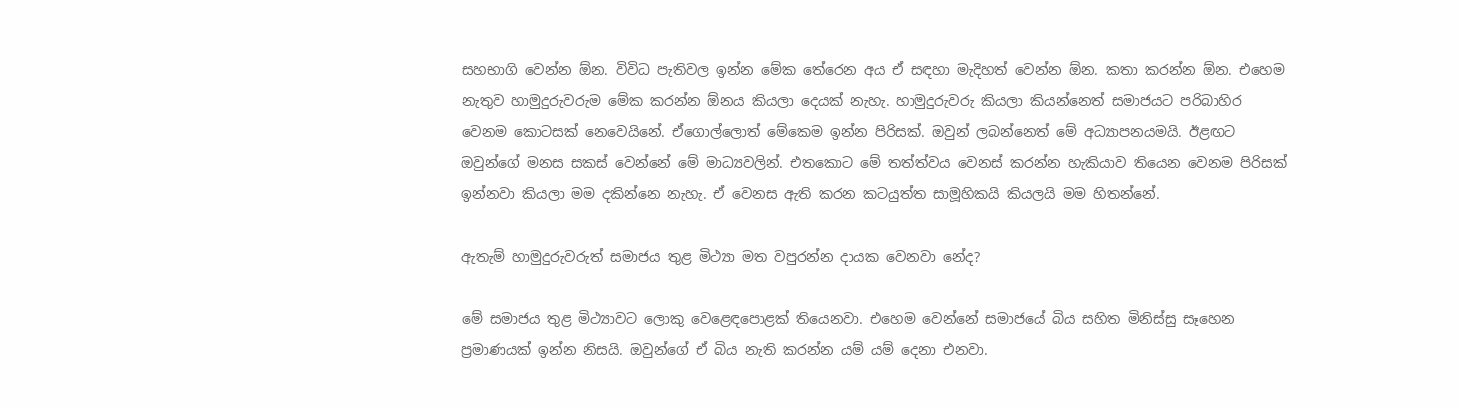සහභාගි වෙන්න ඕන. විවිධ පැතිවල ඉන්න මේක තේරෙන අය ඒ සඳහා මැදිහත් වෙන්න ඕන. කතා කරන්න ඕන. එහෙම නැතුව හාමුදුරුවරුම මේක කරන්න ඕනය කියලා දෙයක් නැහැ. හාමුදුරුවරු කියලා කියන්නෙත් සමාජයට පරිබාහිර වෙනම කොටසක් නෙවෙයිනේ. ඒගොල්ලොත් මේකෙම ඉන්න පිරිසක්. ඔවුන් ලබන්නෙත් මේ අධ්‍යාපනයමයි. ඊළඟට ඔවුන්ගේ මනස සකස් වෙන්නේ මේ මාධ්‍යවලින්. එතකොට මේ තත්ත්වය වෙනස් කරන්න හැකියාව තියෙන වෙනම පිරිසක් ඉන්නවා කියලා මම දකින්නෙ නැහැ. ඒ වෙනස ඇති කරන කටයුත්ත සාමූහිකයි කියලයි මම හිතන්නේ.

ඇතැම් හාමුදුරුවරුත් සමාජය තුළ මිථ්‍යා මත වපුරන්න දායක වෙනවා නේද?

මේ සමාජය තුළ මිථ්‍යාවට ලොකු වෙළෙඳපොළක් තියෙනවා. එහෙම වෙන්නේ සමාජයේ බිය සහිත මිනිස්සු සෑහෙන ප්‍රමාණයක් ඉන්න නිසයි. ඔවුන්ගේ ඒ බිය නැති කරන්න යම් යම් දෙනා එනවා.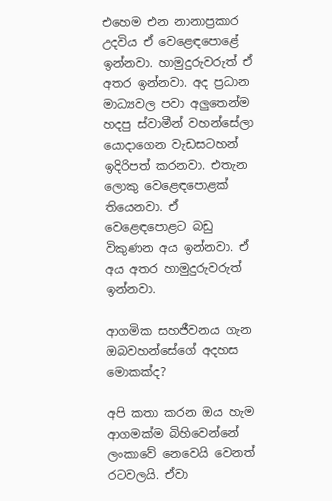එහෙම එන නානාප්‍රකාර උදවිය ඒ වෙළෙඳපොළේ ඉන්නවා. හාමුදුරුවරුත් ඒ අතර ඉන්නවා. අද ප්‍රධාන මාධ්‍යවල පවා අලුතෙන්ම හදපු ස්වාමීන් වහන්සේලා යොදාගෙන වැඩසටහන් ඉදිරිපත් කරනවා. එතැන ලොකු වෙළෙඳපොළක් තියෙනවා. ඒ වෙළෙඳපොළට බඩු විකුණන අය ඉන්නවා. ඒ අය අතර හාමුදුරුවරුත් ඉන්නවා.

ආගමික සහජීවනය ගැන ඔබවහන්සේගේ අදහස මොකක්ද?

අපි කතා කරන ඔය හැම ආගමක්ම බිහිවෙන්නේ ලංකාවේ නෙවෙයි වෙනත් රටවලයි. ඒවා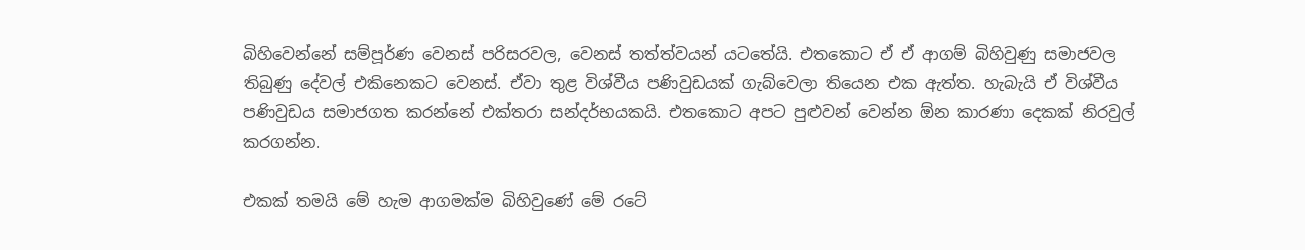බිහිවෙන්නේ සම්පූර්ණ වෙනස් පරිසරවල, වෙනස් තත්ත්වයන් යටතේයි. එතකොට ඒ ඒ ආගම් බිහිවුණු සමාජවල තිබුණු දේවල් එකිනෙකට වෙනස්. ඒවා තුළ විශ්වීය පණිවුඩයක් ගැබ්වෙලා තියෙන එක ඇත්ත. හැබැයි ඒ විශ්වීය පණිවුඩය සමාජගත කරන්නේ එක්තරා සන්දර්භයකයි. එතකොට අපට පුළුවන් වෙන්න ඕන කාරණා දෙකක් නිරවුල් කරගන්න.

එකක් තමයි මේ හැම ආගමක්ම බිහිවුණේ මේ රටේ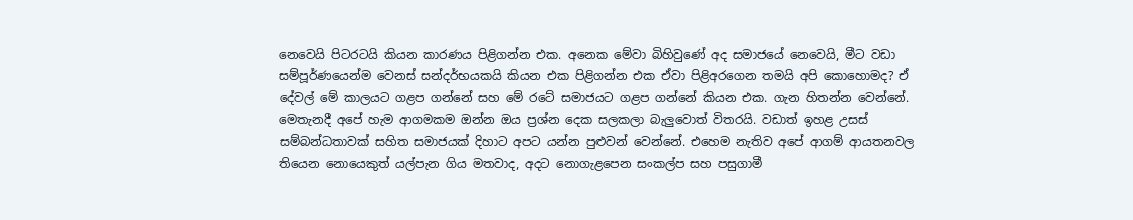නෙවෙයි පිටරටයි කියන කාරණය පිළිගන්න එක. අනෙක මේවා බිහිවුණේ අද සමාජයේ නෙවෙයි, මීට වඩා සම්පූර්ණයෙන්ම වෙනස් සන්දර්භයකයි කියන එක පිළිගන්න එක ඒවා පිළිඅරගෙන තමයි අපි කොහොමද? ඒ දේවල් මේ කාලයට ගළප ගන්නේ සහ මේ රටේ සමාජයට ගළප ගන්නේ කියන එක. ගැන හිතන්න වෙන්නේ. මෙතැනදී අපේ හැම ආගමකම ඔන්න ඔය ප්‍රශ්න දෙක සලකලා බැලුවොත් විතරයි. වඩාත් ඉහළ උසස් සම්බන්ධතාවක් සහිත සමාජයක් දිහාට අපට යන්න පුළුවන් වෙන්නේ. එහෙම නැතිව අපේ ආගම් ආයතනවල තියෙන නොයෙකුත් යල්පැන ගිය මතවාද, අදට නොගැළපෙන සංකල්ප සහ පසුගාමී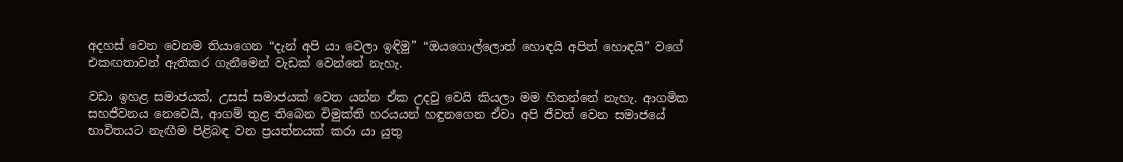අදහස් වෙන වෙනම තියාගෙන “දැන් අපි යා වෙලා ඉඳිමු” “ඔයගොල්ලොත් හොඳයි අපිත් හොඳයි” වගේ එකඟතාවන් ඇතිකර ගැනීමෙන් වැඩක් වෙන්නේ නැහැ.

වඩා ඉහළ සමාජයක්, උසස් සමාජයක් වෙත යන්න ඒක උදවු වෙයි කියලා මම හිතන්නේ නැහැ. ආගමික සහජීවනය නෙවෙයි, ආගම් තුළ තිබෙන විමුක්ති හරයයන් හඳුනගෙන ඒවා අපි ජීවත් වෙන සමාජයේ භාවිතයට නැඟීම පිළිබඳ වන ප්‍රයත්නයක් කරා යා යුතු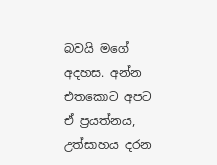බවයි මගේ අදහස. අන්න එතකොට අපට ඒ ප්‍රයත්නය, උත්සාහය දරන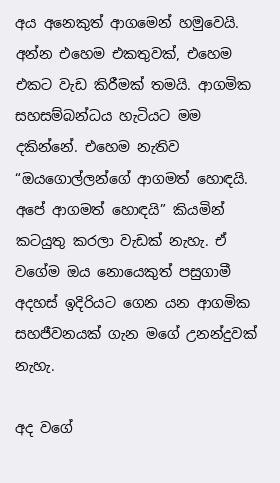අය අනෙකුත් ආගමෙන් හමුවෙයි. අන්න එහෙම එකතුවක්, එහෙම එකට වැඩ කිරීමක් තමයි. ආගමික සහසම්බන්ධය හැටියට මම දකින්නේ. එහෙම නැතිව “ඔයගොල්ලන්ගේ ආගමත් හොඳයි. අපේ ආගමත් හොඳයි” කියමින් කටයුතු කරලා වැඩක් නැහැ. ඒ වගේම ඔය නොයෙකුත් පසුගාමී අදහස් ඉදිරියට ගෙන යන ආගමික සහජීවනයක් ගැන මගේ උනන්දුවක් නැහැ.

අද වගේ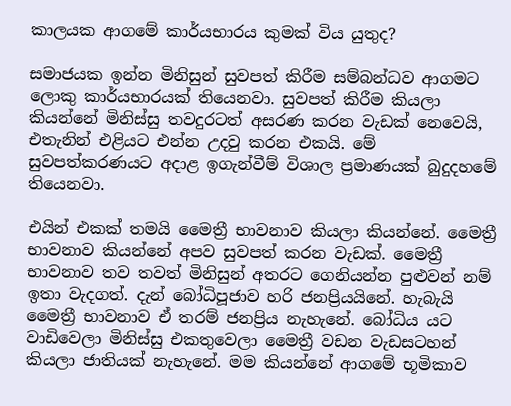කාලයක ආගමේ කාර්යභාරය කුමක් විය යුතුද?

සමාජයක ඉන්න මිනිසුන් සුවපත් කිරීම සම්බන්ධව ආගමට ලොකු කාර්යභාරයක් තියෙනවා. සුවපත් කිරීම කියලා කියන්නේ මිනිස්සු තවදුරටත් අසරණ කරන වැඩක් නෙවෙයි, එතැනින් එළියට එන්න උදවු කරන එකයි. මේ සුවපත්කරණයට අදාළ ඉගැන්වීම් විශාල ප්‍රමාණයක් බුදුදහමේ තියෙනවා.

එයින් එකක් තමයි මෛත්‍රී භාවනාව කියලා කියන්නේ. මෛත්‍රී භාවනාව කියන්නේ අපව සුවපත් කරන වැඩක්. මෛත්‍රී භාවනාව තව තවත් මිනිසුන් අතරට ගෙනියන්න පුළුවන් නම් ඉතා වැදගත්. දැන් බෝධිපූජාව හරි ජනප්‍රියයිනේ. හැබැයි මෛත්‍රී භාවනාව ඒ තරම් ජනප්‍රිය නැහැනේ. බෝධිය යට වාඩිවෙලා මිනිස්සු එකතුවෙලා මෛත්‍රී වඩන වැඩසටහන් කියලා ජාතියක් නැහැනේ. මම කියන්නේ ආගමේ භූමිකාව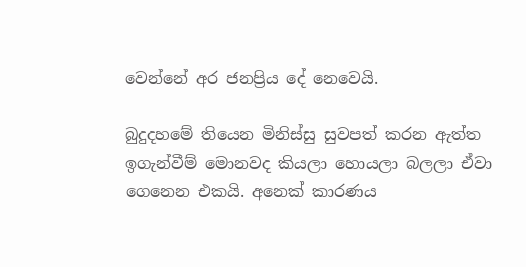වෙන්නේ අර ජනප්‍රිය දේ නෙවෙයි.

බුදුදහමේ තියෙන මිනිස්සු සුවපත් කරන ඇත්ත ඉගැන්වීම් මොනවද කියලා හොයලා බලලා ඒවා ගෙනෙන එකයි. අනෙක් කාරණය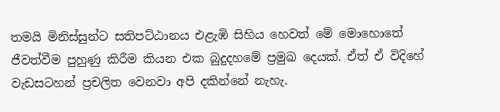තමයි මිනිස්සුන්ට සතිපට්ඨානය එළැඹි සිහිය හෙවත් මේ මොහොතේ ජීවත්වීම පුහුණු කිරීම කියන එක බුදුදහමේ ප්‍රමුඛ දෙයක්. ඒත් ඒ විදිහේ වැඩසටහන් ප්‍රචලිත වෙනවා අපි දකින්නේ නැහැ.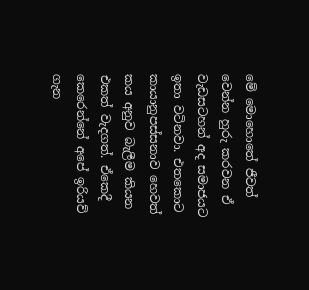මේ මොහොතේ ජීවත් වෙන්න හුරු කරවන ඒ වැඩසටහන් අද සමාජයට ඉතා වටිනවා. එතකොට කායානුපස්සනාව හෙවත් කය අනුව බැලීම කියන එකත් වැදගත්. ඒකෙදී කෙරෙන්නේ අපේ ඉරියව් ගැන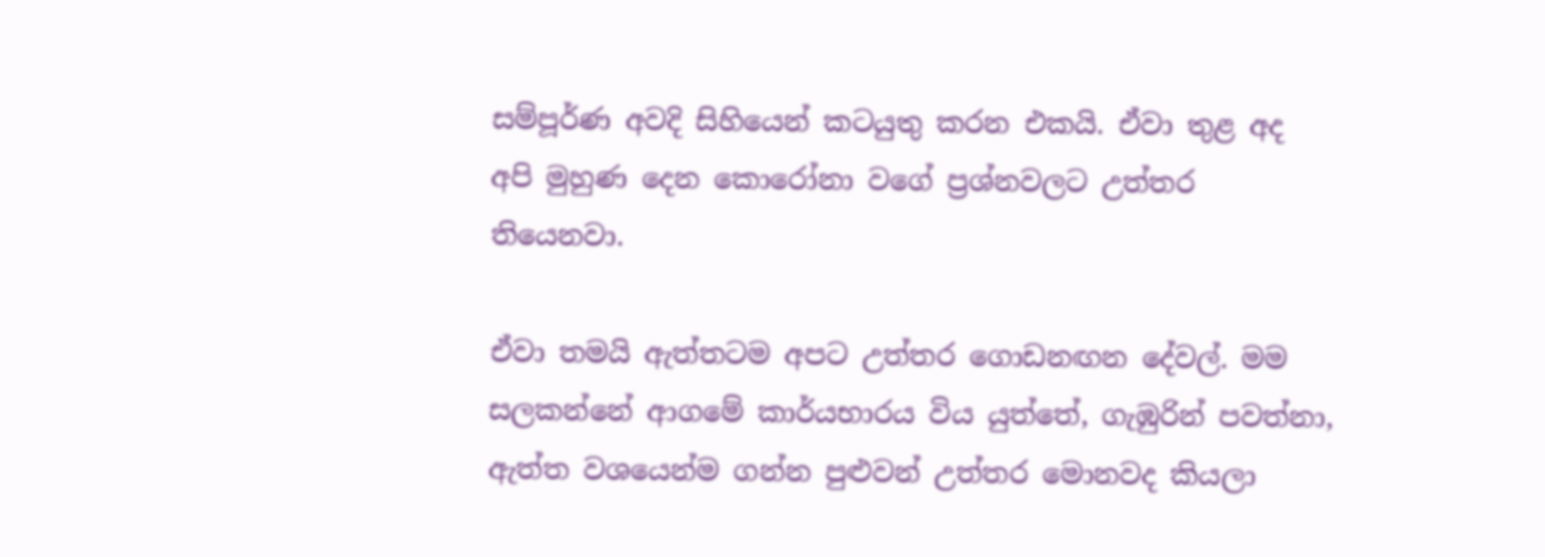සම්පූර්ණ අවදි සිහියෙන් කටයුතු කරන එකයි. ඒවා තුළ අද අපි මුහුණ දෙන කොරෝනා වගේ ප්‍රශ්නවලට උත්තර තියෙනවා.

ඒවා තමයි ඇත්තටම අපට උත්තර ගොඩනඟන දේවල්. මම සලකන්නේ ආගමේ කාර්යභාරය විය යුත්තේ, ගැඹුරින් පවත්නා, ඇත්ත වශයෙන්ම ගන්න පුළුවන් උත්තර මොනවද කියලා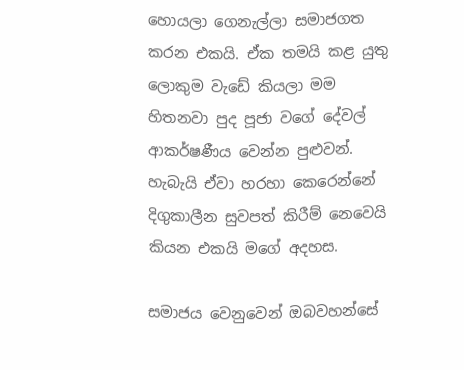හොයලා ගෙනැල්ලා සමාජගත කරන එකයි. ඒක තමයි කළ යුතු ලොකුම වැඩේ කියලා මම හිතනවා පුද පූජා වගේ දේවල් ආකර්ෂණීය වෙන්න පුළුවන්. හැබැයි ඒවා හරහා කෙරෙන්නේ දිගුකාලීන සුවපත් කිරීම් නෙවෙයි කියන එකයි මගේ අදහස.

සමාජය වෙනුවෙන් ඔබවහන්සේ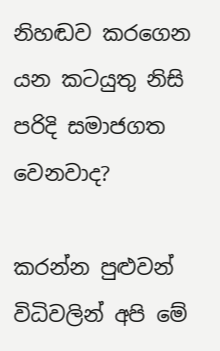නිහඬව කරගෙන යන කටයුතු නිසි පරිදි සමාජගත වෙනවාද?

කරන්න පුළුවන් විධිවලින් අපි මේ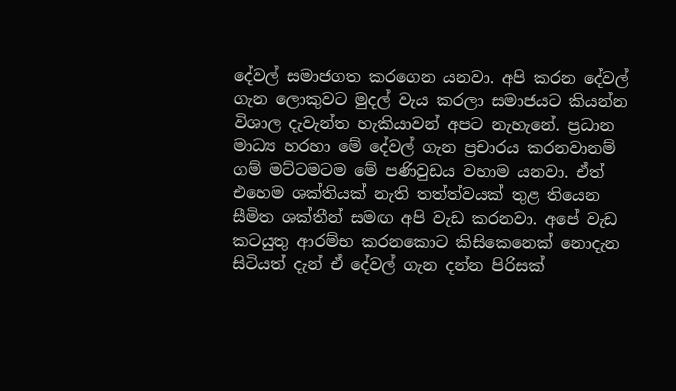දේවල් සමාජගත කරගෙන යනවා. අපි කරන දේවල් ගැන ලොකුවට මුදල් වැය කරලා සමාජයට කියන්න විශාල දැවැන්ත හැකියාවන් අපට නැහැනේ. ප්‍රධාන මාධ්‍ය හරහා මේ දේවල් ගැන ප්‍රචාරය කරනවානම් ගම් මට්ටමටම මේ පණිවුඩය වහාම යනවා. ඒත් එහෙම ශක්තියක් නැති තත්ත්වයක් තුළ තියෙන සීමිත ශක්තීන් සමඟ අපි වැඩ කරනවා. අපේ වැඩ කටයුතු ආරම්භ කරනකොට කිසිකෙනෙක් නොදැන සිටියත් දැන් ඒ දේවල් ගැන දන්න පිරිසක්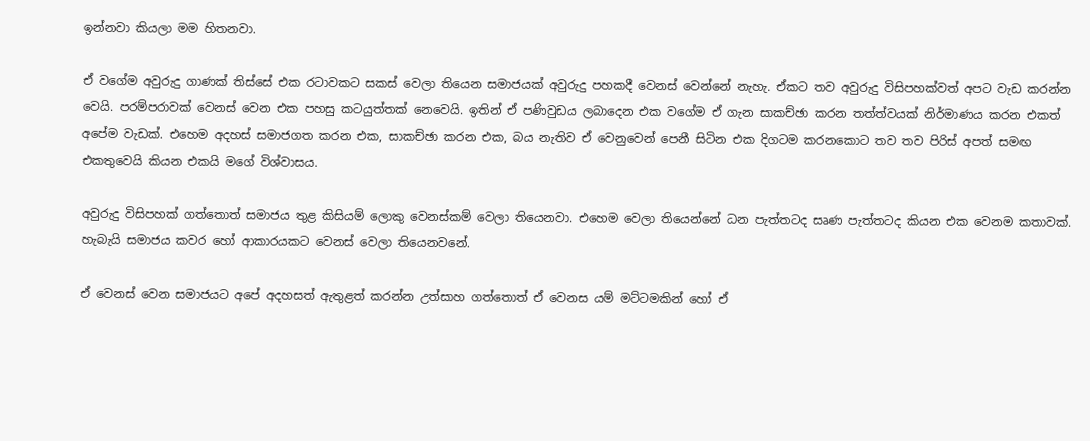ඉන්නවා කියලා මම හිතනවා.

ඒ වගේම අවුරුදු ගාණක් තිස්සේ එක රටාවකට සකස් වෙලා තියෙන සමාජයක් අවුරුදු පහකදී වෙනස් වෙන්නේ නැහැ. ඒකට තව අවුරුදු විසිපහක්වත් අපට වැඩ කරන්න වෙයි. පරම්පරාවක් වෙනස් වෙන එක පහසු කටයුත්තක් නෙවෙයි. ඉතින් ඒ පණිවුඩය ලබාදෙන එක වගේම ඒ ගැන සාකච්ඡා කරන තත්ත්වයක් නිර්මාණය කරන එකත් අපේම වැඩක්. එහෙම අදහස් සමාජගත කරන එක, සාකච්ඡා කරන එක, බය නැතිව ඒ වෙනුවෙන් පෙනී සිටින එක දිගටම කරනකොට තව තව පිරිස් අපත් සමඟ එකතුවෙයි කියන එකයි මගේ විශ්වාසය.

අවුරුදු විසිපහක් ගත්තොත් සමාජය තුළ කිසියම් ලොකු වෙනස්කම් වෙලා තියෙනවා. එහෙම වෙලා තියෙන්නේ ධන පැත්තටද සෘණ පැත්තටද කියන එක වෙනම කතාවක්. හැබැයි සමාජය කවර හෝ ආකාරයකට වෙනස් වෙලා තියෙනවනේ.

ඒ වෙනස් වෙන සමාජයට අපේ අදහසත් ඇතුළත් කරන්න උත්සාහ ගත්තොත් ඒ වෙනස යම් මට්ටමකින් හෝ ඒ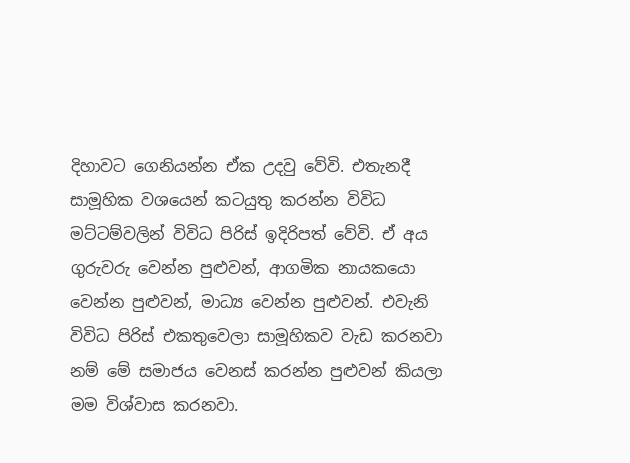දිහාවට ගෙනියන්න ඒක උදවු වේවි. එතැනදී සාමූහික වශයෙන් කටයුතු කරන්න විවිධ මට්ටම්වලින් විවිධ පිරිස් ඉදිරිපත් වේවි. ඒ අය ගුරුවරු වෙන්න පුළුවන්, ආගමික නායකයො වෙන්න පුළුවන්, මාධ්‍ය වෙන්න පුළුවන්. එවැනි විවිධ පිරිස් එකතුවෙලා සාමූහිකව වැඩ කරනවා නම් මේ සමාජය වෙනස් කරන්න පුළුවන් කියලා මම විශ්වාස කරනවා.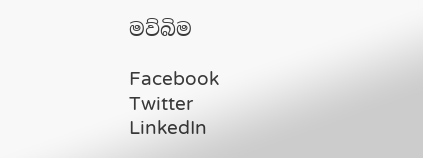මව්බිම

Facebook
Twitter
LinkedIn